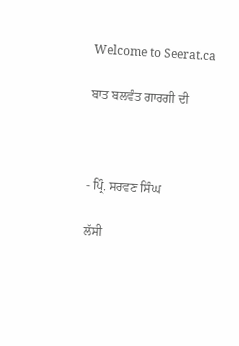Welcome to Seerat.ca

ਬਾਤ ਬਲਵੰਤ ਗਾਰਗੀ ਦੀ



- ਪ੍ਰਿੰ. ਸਰਵਣ ਸਿੰਘ

ਲੱਸੀ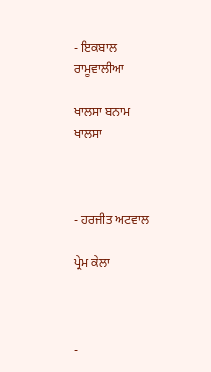- ਇਕਬਾਲ ਰਾਮੂਵਾਲੀਆ

ਖਾਲਸਾ ਬਨਾਮ ਖਾਲਸਾ



- ਹਰਜੀਤ ਅਟਵਾਲ

ਪ੍ਰੇਮ ਕੇਲਾ



-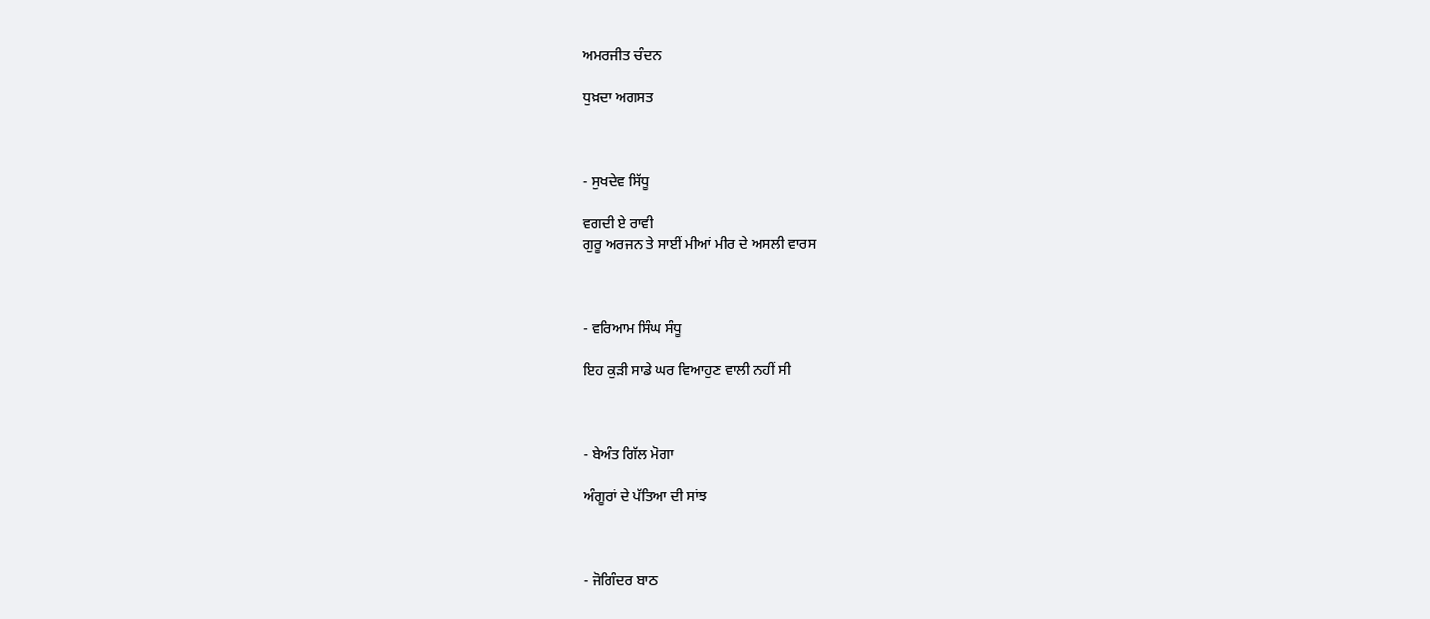ਅਮਰਜੀਤ ਚੰਦਨ

ਧੁਖ਼ਦਾ ਅਗਸਤ



- ਸੁਖਦੇਵ ਸਿੱਧੂ

ਵਗਦੀ ਏ ਰਾਵੀ
ਗੁਰੂ ਅਰਜਨ ਤੇ ਸਾਈਂ ਮੀਆਂ ਮੀਰ ਦੇ ਅਸਲੀ ਵਾਰਸ



- ਵਰਿਆਮ ਸਿੰਘ ਸੰਧੂ

ਇਹ ਕੁੜੀ ਸਾਡੇ ਘਰ ਵਿਆਹੁਣ ਵਾਲੀ ਨਹੀਂ ਸੀ



- ਬੇਅੰਤ ਗਿੱਲ ਮੋਗਾ

ਅੰਗੂਰਾਂ ਦੇ ਪੱਤਿਆ ਦੀ ਸਾਂਝ



- ਜੋਗਿੰਦਰ ਬਾਠ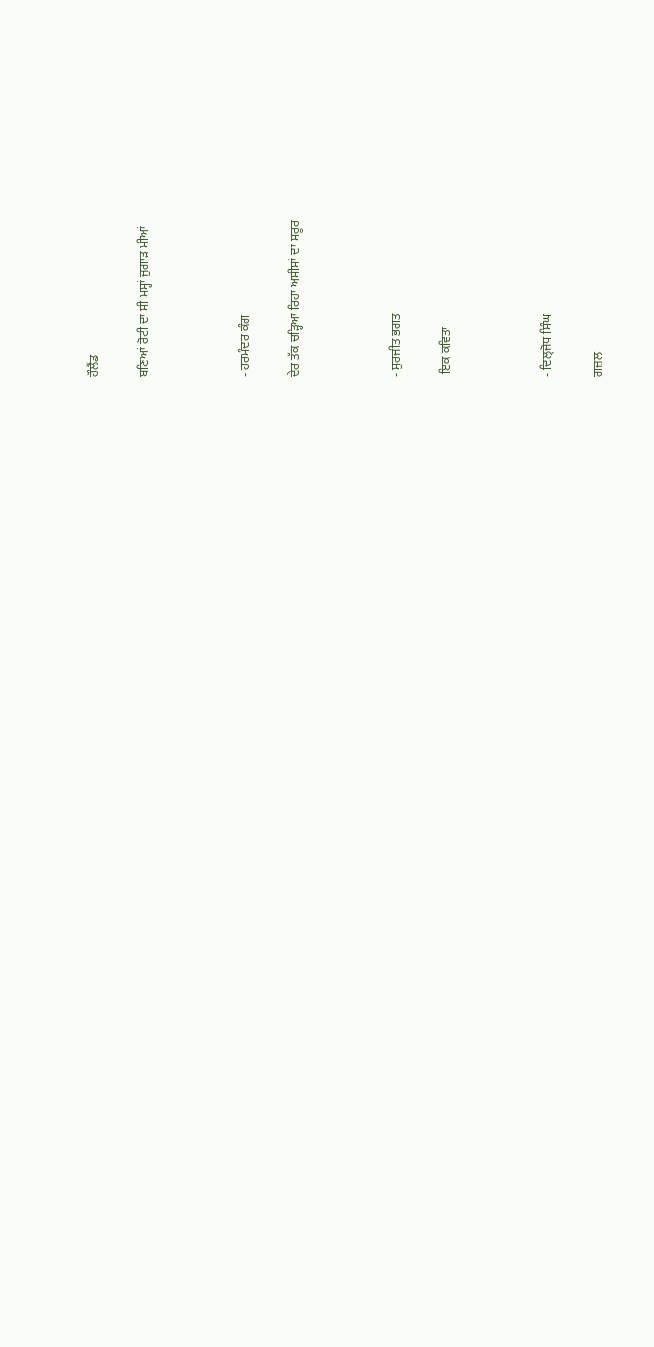ਹੌਲੈਂਡ

ਬਣਿਆਂ ਰੋਟੀ ਦਾ ਸੀ ਮਸ੍ਹਾਂ ਜੁਗਾੜ ਮੀਆਂ



- ਹਰਮੰਦਰ ਕੰਗ

ਦੇਰ ਤੱਕ ਚੜ੍ਹਿਆ ਰਿਹਾ ਅਸੀਸਾਂ ਦਾ ਸਰੂਰ



- ਸੁਰਜੀਤ ਭਗਤ

 ਇਕ ਕਵਿਤਾ



- ਦਿਲ੍ਜੋਧ ਸਿੰਘ

ਗਜ਼ਲ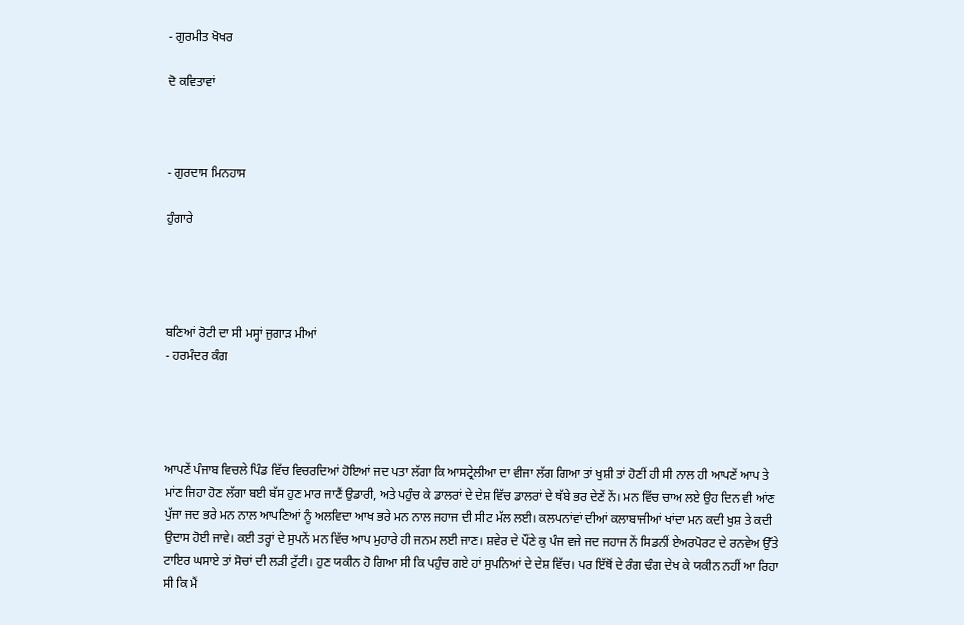- ਗੁਰਮੀਤ ਖੋਖਰ

ਦੋ ਕਵਿਤਾਵਾਂ



- ਗੁਰਦਾਸ ਮਿਨਹਾਸ

ਹੁੰਗਾਰੇ




ਬਣਿਆਂ ਰੋਟੀ ਦਾ ਸੀ ਮਸ੍ਹਾਂ ਜੁਗਾੜ ਮੀਆਂ
- ਹਰਮੰਦਰ ਕੰਗ




ਆਪਣੇਂ ਪੰਜਾਬ ਵਿਚਲੇ ਪਿੰਡ ਵਿੱਚ ਵਿਚਰਦਿਆਂ ਹੋਇਆਂ ਜਦ ਪਤਾ ਲੱਗਾ ਕਿ ਆਸਟ੍ਰੇਲੀਆ ਦਾ ਵੀਜਾ ਲੱਗ ਗਿਆ ਤਾਂ ਖੁਸ਼ੀ ਤਾਂ ਹੋਣੀਂ ਹੀ ਸੀ ਨਾਲ ਹੀ ਆਪਣੇਂ ਆਪ ਤੇ ਮਾਂਣ ਜਿਹਾ ਹੋਣ ਲੱਗਾ ਬਈ ਬੱਸ ਹੁਣ ਮਾਰ ਜਾਣੈਂ ਉਡਾਰੀ, ਅਤੇ ਪਹੁੰਚ ਕੇ ਡਾਲਰਾਂ ਦੇ ਦੇਸ਼ ਵਿੱਚ ਡਾਲਰਾਂ ਦੇ ਥੱਬੇ ਭਰ ਦੇਣੇਂ ਨੇਂ। ਮਨ ਵਿੱਚ ਚਾਅ ਲਏ ਉਹ ਦਿਨ ਵੀ ਆਂਣ ਪੁੱਜਾ ਜਦ ਭਰੇ ਮਨ ਨਾਲ ਆਪਣਿਆਂ ਨੂੰ ਅਲਵਿਦਾ ਆਖ ਭਰੇ ਮਨ ਨਾਲ ਜਹਾਜ ਦੀ ਸੀਟ ਮੱਲ ਲਈ। ਕਲਪਨਾਂਵਾਂ ਦੀਆਂ ਕਲਾਬਾਜੀਆਂ ਖਾਂਦਾ ਮਨ ਕਦੀ ਖੁਸ਼ ਤੇ ਕਦੀ ਉਦਾਸ ਹੋਈ ਜਾਵੇ। ਕਈ ਤਰ੍ਹਾਂ ਦੇ ਸੁਪਨੇਂ ਮਨ ਵਿੱਚ ਆਪ ਮੁਹਾਰੇ ਹੀ ਜਨਮ ਲਈ ਜਾਣ। ਸ਼ਵੇਰ ਦੇ ਪੌਂਣੇ ਕੁ ਪੰਜ ਵਜੇ ਜਦ ਜਹਾਜ ਨੇਂ ਸਿਡਨੀਂ ਏਅਰਪੋਰਟ ਦੇ ਰਨਵੇਅ ਉੱਤੇ ਟਾਇਰ ਘਸਾਏ ਤਾਂ ਸੋਚਾਂ ਦੀ ਲੜੀ ਟੁੱਟੀ। ਹੁਣ ਯਕੀਨ ਹੋ ਗਿਆ ਸੀ ਕਿ ਪਹੁੰਚ ਗਏ ਹਾਂ ਸੁਪਨਿਆਂ ਦੇ ਦੇਸ਼ ਵਿੱਚ। ਪਰ ਇੱਥੋਂ ਦੇ ਰੰਗ ਢੰਗ ਦੇਖ ਕੇ ਯਕੀਨ ਨਹੀਂ ਆ ਰਿਹਾ ਸੀ ਕਿ ਮੈਂ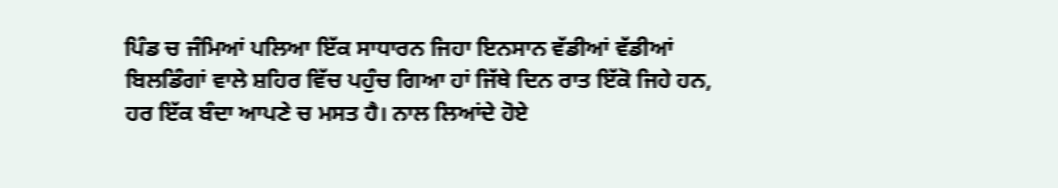ਪਿੰਡ ਚ ਜੰਮਿਆਂ ਪਲਿਆ ਇੱਕ ਸਾਧਾਰਨ ਜਿਹਾ ਇਨਸਾਨ ਵੱਡੀਆਂ ਵੱਡੀਆਂ ਬਿਲਡਿੰਗਾਂ ਵਾਲੇ ਸ਼ਹਿਰ ਵਿੱਚ ਪਹੁੰਚ ਗਿਆ ਹਾਂ ਜਿੱਥੇ ਦਿਨ ਰਾਤ ਇੱਕੋ ਜਿਹੇ ਹਨ, ਹਰ ਇੱਕ ਬੰਦਾ ਆਪਣੇ ਚ ਮਸਤ ਹੈ। ਨਾਲ ਲਿਆਂਦੇ ਹੋਏ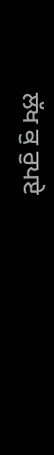ਲੱਖ ਕੁ ਰੁਪਏ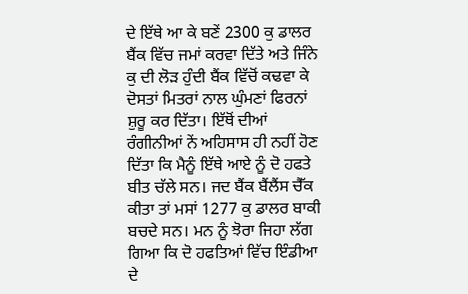ਦੇ ਇੱਥੇ ਆ ਕੇ ਬਣੇਂ 2300 ਕੁ ਡਾਲਰ ਬੈਂਕ ਵਿੱਚ ਜਮਾਂ ਕਰਵਾ ਦਿੱਤੇ ਅਤੇ ਜਿੰਨੇ ਕੁ ਦੀ ਲੋੜ ਹੁੰਦੀ ਬੈਂਕ ਵਿੱਚੋਂ ਕਢਵਾ ਕੇ ਦੋਸਤਾਂ ਮਿਤਰਾਂ ਨਾਲ ਘੁੰਮਣਾਂ ਫਿਰਨਾਂ ਸ਼ੁਰੂ ਕਰ ਦਿੱਤਾ। ਇੱਥੋਂ ਦੀਆਂ ਰੰਗੀਨੀਆਂ ਨੇਂ ਅਹਿਸਾਸ ਹੀ ਨਹੀਂ ਹੋਣ ਦਿੱਤਾ ਕਿ ਮੈਨੂੰ ਇੱਥੇ ਆਏ ਨੂੰ ਦੋ ਹਫਤੇ ਬੀਤ ਚੱਲੇ ਸਨ। ਜਦ ਬੈਂਕ ਬੈਂਲੈਂਸ ਚੈੱਕ ਕੀਤਾ ਤਾਂ ਮਸਾਂ 1277 ਕੁ ਡਾਲਰ ਬਾਕੀ ਬਚਦੇ ਸਨ। ਮਨ ਨੂੰ ਝੋਰਾ ਜਿਹਾ ਲੱਗ ਗਿਆ ਕਿ ਦੋ ਹਫਤਿਆਂ ਵਿੱਚ ਇੰਡੀਆ ਦੇ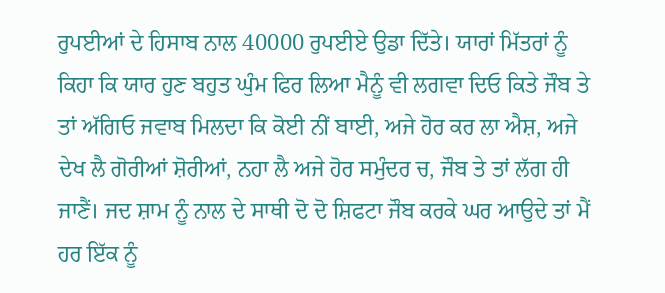ਰੁਪਈਆਂ ਦੇ ਹਿਸਾਬ ਨਾਲ 40000 ਰੁਪਈਏ ਉਡਾ ਦਿੱਤੇ। ਯਾਰਾਂ ਮਿੱਤਰਾਂ ਨੂੰ ਕਿਹਾ ਕਿ ਯਾਰ ਹੁਣ ਬਹੁਤ ਘੁੰਮ ਫਿਰ ਲਿਆ ਮੈਨੂੰ ਵੀ ਲਗਵਾ ਦਿਓ ਕਿਤੇ ਜੌਬ ਤੇ ਤਾਂ ਅੱਗਿਓ ਜਵਾਬ ਮਿਲਦਾ ਕਿ ਕੋਈ ਨੀਂ ਬਾਈ, ਅਜੇ ਹੋਰ ਕਰ ਲਾ ਐਸ਼, ਅਜੇ ਦੇਖ ਲੈ ਗੋਰੀਆਂ ਸ਼ੋਰੀਆਂ, ਨਹਾ ਲੈ ਅਜੇ ਹੋਰ ਸਮੁੰਦਰ ਚ, ਜੌਬ ਤੇ ਤਾਂ ਲੱਗ ਹੀ ਜਾਣੈਂ। ਜਦ ਸ਼ਾਮ ਨੂੰ ਨਾਲ ਦੇ ਸਾਥੀ ਦੋ ਦੋ ਸ਼ਿਫਟਾ ਜੌਬ ਕਰਕੇ ਘਰ ਆਉਦੇ ਤਾਂ ਮੈਂ ਹਰ ਇੱਕ ਨੂੰ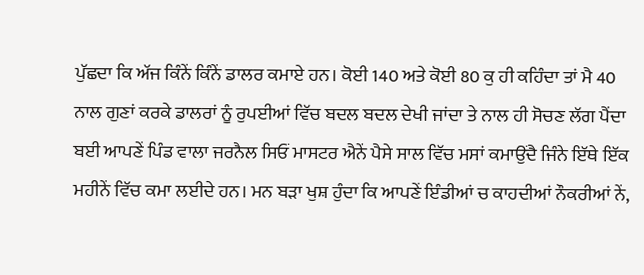ਪੁੱਛਦਾ ਕਿ ਅੱਜ ਕਿੰਨੇਂ ਕਿੰਨੇਂ ਡਾਲਰ ਕਮਾਏ ਹਨ। ਕੋਈ 140 ਅਤੇ ਕੋਈ 80 ਕੁ ਹੀ ਕਹਿੰਦਾ ਤਾਂ ਮੈ 40 ਨਾਲ ਗੁਣਾਂ ਕਰਕੇ ਡਾਲਰਾਂ ਨੂੰ ਰੁਪਈਆਂ ਵਿੱਚ ਬਦਲ ਬਦਲ ਦੇਖੀ ਜਾਂਦਾ ਤੇ ਨਾਲ ਹੀ ਸੋਚਣ ਲੱਗ ਪੈਂਦਾ ਬਈ ਆਪਣੇਂ ਪਿੰਡ ਵਾਲਾ ਜਰਨੈਲ ਸਿਓਂ ਮਾਸਟਰ ਐਨੇਂ ਪੈਸੇ ਸਾਲ ਵਿੱਚ ਮਸਾਂ ਕਮਾਉਂਦੈ ਜਿੰਨੇ ਇੱਥੇ ਇੱਕ ਮਹੀਨੇਂ ਵਿੱਚ ਕਮਾ ਲਈਦੇ ਹਨ। ਮਨ ਬੜਾ ਖੁਸ਼ ਹੁੰਦਾ ਕਿ ਆਪਣੇਂ ਇੰਡੀਆਂ ਚ ਕਾਹਦੀਆਂ ਨੌਕਰੀਆਂ ਨੇਂ,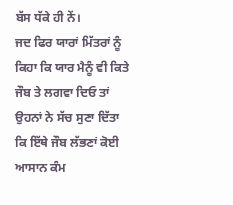ਬੱਸ ਧੱਕੇ ਹੀ ਨੇਂ।
ਜਦ ਫਿਰ ਯਾਰਾਂ ਮਿੱਤਰਾਂ ਨੂੰ ਕਿਹਾ ਕਿ ਯਾਰ ਮੈਨੂੰ ਵੀ ਕਿਤੇ ਜੌਬ ਤੇ ਲਗਵਾ ਦਿਓ ਤਾਂ ਉਹਨਾਂ ਨੇ ਸੱਚ ਸੁਣਾ ਦਿੱਤਾ ਕਿ ਇੱਥੇ ਜੌਬ ਲੱਭਣਾਂ ਕੋਈ ਆਸਾਨ ਕੰਮ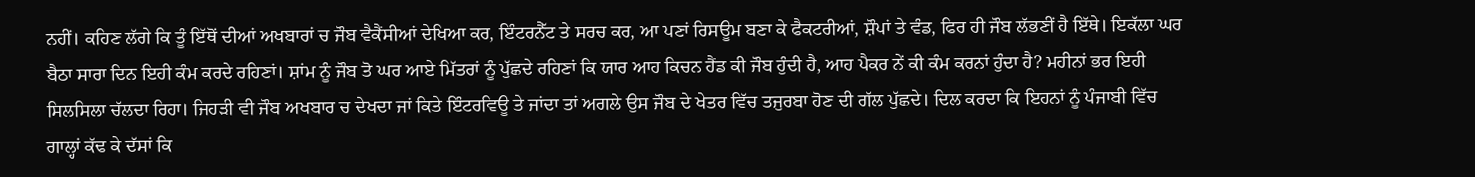ਨਹੀਂ। ਕਹਿਣ ਲੱਗੇ ਕਿ ਤੂੰ ਇੱਥੋਂ ਦੀਆਂ ਅਖਬਾਰਾਂ ਚ ਜੌਬ ਵੈਕੈਂਸੀਆਂ ਦੇਖਿਆ ਕਰ, ਇੰਟਰਨੈੱਟ ਤੇ ਸਰਚ ਕਰ, ਆ ਪਣਾਂ ਰਿਸਊਮ ਬਣਾ ਕੇ ਫੈਕਟਰੀਆਂ, ਸ਼ੌਪਾਂ ਤੇ ਵੰਡ, ਫਿਰ ਹੀ ਜੌਬ ਲੱਭਣੀਂ ਹੈ ਇੱਥੇ। ਇਕੱਲਾ ਘਰ ਬੈਠਾ ਸਾਰਾ ਦਿਨ ਇਹੀ ਕੰਮ ਕਰਦੇ ਰਹਿਣਾਂ। ਸ਼ਾਂਮ ਨੂੰ ਜੌਬ ਤੋ ਘਰ ਆਏ ਮਿੱਤਰਾਂ ਨੂੰ ਪੁੱਛਦੇ ਰਹਿਣਾਂ ਕਿ ਯਾਰ ਆਹ ਕਿਚਨ ਹੈਂਡ ਕੀ ਜੌਬ ਹੁੰਦੀ ਹੈ, ਆਹ ਪੈਕਰ ਨੇਂ ਕੀ ਕੰਮ ਕਰਨਾਂ ਹੁੰਦਾ ਹੈ? ਮਹੀਨਾਂ ਭਰ ਇਹੀ ਸਿਲਸਿਲਾ ਚੱਲਦਾ ਰਿਹਾ। ਜਿਹੜੀ ਵੀ ਜੌਬ ਅਖਬਾਰ ਚ ਦੇਖਦਾ ਜਾਂ ਕਿਤੇ ਇੰਟਰਵਿਊ ਤੇ ਜਾਂਦਾ ਤਾਂ ਅਗਲੇ ਉਸ ਜੌਬ ਦੇ ਖੇਤਰ ਵਿੱਚ ਤਜੁਰਬਾ ਹੋਣ ਦੀ ਗੱਲ ਪੁੱਛਦੇ। ਦਿਲ ਕਰਦਾ ਕਿ ਇਹਨਾਂ ਨੂੰ ਪੰਜਾਬੀ ਵਿੱਚ ਗਾਲ੍ਹਾਂ ਕੱਢ ਕੇ ਦੱਸਾਂ ਕਿ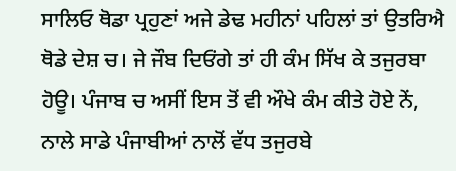ਸਾਲਿਓ ਥੋਡਾ ਪ੍ਰਹੁਣਾਂ ਅਜੇ ਡੇਢ ਮਹੀਨਾਂ ਪਹਿਲਾਂ ਤਾਂ ਉਤਰਿਐ ਥੋਡੇ ਦੇਸ਼ ਚ। ਜੇ ਜੌਬ ਦਿਓਂਗੇ ਤਾਂ ਹੀ ਕੰਮ ਸਿੱਖ ਕੇ ਤਜੁਰਬਾ ਹੋਊ। ਪੰਜਾਬ ਚ ਅਸੀਂ ਇਸ ਤੋਂ ਵੀ ਔਖੇ ਕੰਮ ਕੀਤੇ ਹੋਏ ਨੇਂ, ਨਾਲੇ ਸਾਡੇ ਪੰਜਾਬੀਆਂ ਨਾਲੋਂ ਵੱਧ ਤਜੁਰਬੇ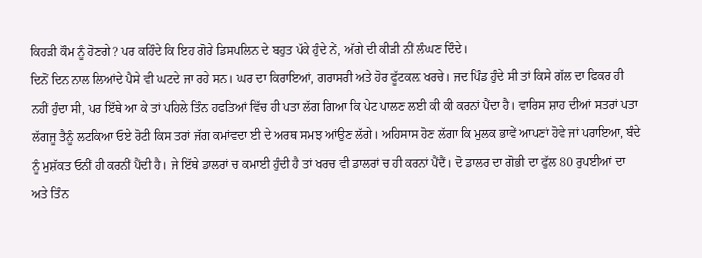ਕਿਹੜੀ ਕੌਮ ਨੂੰ ਹੋਣਗੇ? ਪਰ ਕਹਿੰਦੇ ਕਿ ਇਹ ਗੋਰੇ ਡਿਸਪਲਿਨ ਦੇ ਬਹੁਤ ਪੱਕੇ ਹੁੰਦੇ ਨੇਂ, ਅੱਗੇ ਦੀ ਕੀੜੀ ਨੀਂ ਲੰਘਣ ਦਿੰਦੇ।
ਦਿਨੋਂ ਦਿਨ ਨਾਲ ਲਿਆਂਦੇ ਪੈਸੇ ਵੀ ਘਟਦੇ ਜਾ ਰਹੇ ਸਨ। ਘਰ ਦਾ ਕਿਰਾਇਆਂ, ਗਰਾਸਰੀ ਅਤੇ ਹੋਰ ਫੂੱਟਕਲ਼ ਖਰਚੇ। ਜਦ ਪਿੰਡ ਹੁੰਦੇ ਸੀ ਤਾਂ ਕਿਸੇ ਗੱਲ ਦਾ ਫਿਕਰ ਹੀ ਨਹੀਂ ਹੁੰਦਾ ਸੀ, ਪਰ ਇੱਥੇ ਆ ਕੇ ਤਾਂ ਪਹਿਲੇ ਤਿੰਨ ਹਫਤਿਆਂ ਵਿੱਚ ਹੀ ਪਤਾ ਲੱਗ ਗਿਆ ਕਿ ਪੇਟ ਪਾਲਣ ਲਈ ਕੀ ਕੀ ਕਰਨਾਂ ਪੈਂਦਾ ਹੈ। ਵਾਰਿਸ ਸ਼ਾਹ ਦੀਆਂ ਸਤਰਾਂ ਪਤਾ ਲੱਗਜੂ ਤੈਨੂੰ ਲਟਕਿਆ ਓਏ ਰੋਟੀ ਕਿਸ ਤਰਾਂ ਜੱਗ ਕਮਾਂਵਦਾ ਈ ਦੇ ਅਰਥ ਸਮਝ ਆਂਉਣ ਲੱਗੇ। ਅਹਿਸਾਸ ਹੋਣ ਲੱਗਾ ਕਿ ਮੁਲਕ ਭਾਵੇਂ ਆਪਣਾਂ ਹੋਵੇ ਜਾਂ ਪਰਾਇਆ, ਬੰਦੇ ਨੂੰ ਮੁਸ਼ੱਕਤ ਓਨੀਂ ਹੀ ਕਰਨੀਂ ਪੈਂਦੀ ਹੈ। ਜੇ ਇੱਥੇ ਡਾਲਰਾਂ ਚ ਕਮਾਈ ਹੁੰਦੀ ਹੈ ਤਾਂ ਖਰਚ ਵੀ ਡਾਲਰਾਂ ਚ ਹੀ ਕਰਨਾਂ ਪੈਂਦੈਂ। ਦੋ ਡਾਲਰ ਦਾ ਗੋਭੀ ਦਾ ਫੁੱਲ 80 ਰੁਪਈਆਂ ਦਾ ਅਤੇ ਤਿੰਨ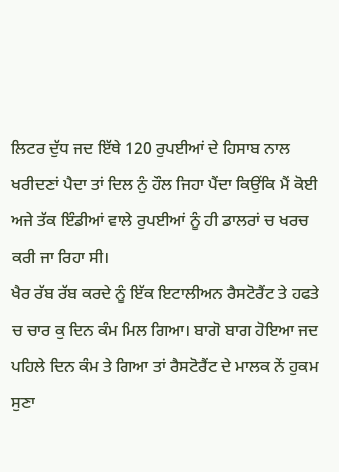ਲਿਟਰ ਦੁੱਧ ਜਦ ਇੱਥੇ 120 ਰੁਪਈਆਂ ਦੇ ਹਿਸਾਬ ਨਾਲ ਖਰੀਦਣਾਂ ਪੈਦਾ ਤਾਂ ਦਿਲ ਨੁੰ ਹੌਲ ਜਿਹਾ ਪੈਂਦਾ ਕਿਉਂਕਿ ਮੈਂ ਕੋਈ ਅਜੇ ਤੱਕ ਇੰਡੀਆਂ ਵਾਲੇ ਰੁਪਈਆਂ ਨੂੰ ਹੀ ਡਾਲਰਾਂ ਚ ਖਰਚ ਕਰੀ ਜਾ ਰਿਹਾ ਸੀ।
ਖੈਰ ਰੱਬ ਰੱਬ ਕਰਦੇ ਨੂੰ ਇੱਕ ਇਟਾਲੀਅਨ ਰੈਸਟੋਰੈਂਟ ਤੇ ਹਫਤੇ ਚ ਚਾਰ ਕੁ ਦਿਨ ਕੰਮ ਮਿਲ ਗਿਆ। ਬਾਗੋ ਬਾਗ ਹੋਇਆ ਜਦ ਪਹਿਲੇ ਦਿਨ ਕੰਮ ਤੇ ਗਿਆ ਤਾਂ ਰੈਸਟੋਰੈਂਟ ਦੇ ਮਾਲਕ ਨੇਂ ਹੁਕਮ ਸੁਣਾ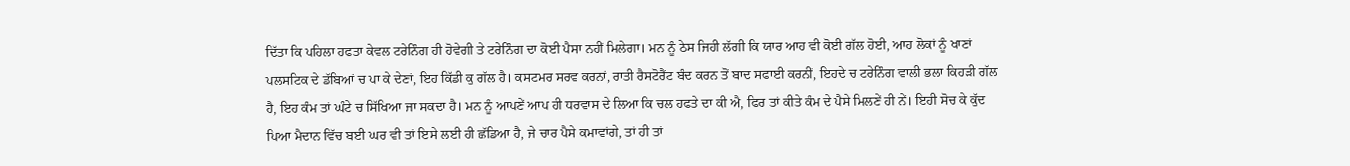ਦਿੱਤਾ ਕਿ ਪਹਿਲਾ ਹਫਤਾ ਕੇਵਲ ਟਰੇਨਿੰਗ ਹੀ ਹੋਵੇਗੀ ਤੇ ਟਰੇਨਿੰਗ ਦਾ ਕੋਈ ਪੈਸਾ ਨਹੀਂ ਮਿਲੇਗਾ। ਮਨ ਨੂੰ ਠੇਸ ਜਿਹੀ ਲੱਗੀ ਕਿ ਯਾਰ ਆਹ ਵੀ ਕੋਈ ਗੱਲ ਹੋਈ, ਆਹ ਲੋਕਾਂ ਨੂੰ ਖਾਣਾਂ ਪਲਸਟਿਕ ਦੇ ਡੱਬਿਆਂ ਚ ਪਾ ਕੇ ਦੇਣਾਂ, ਇਹ ਕਿੱਡੀ ਕੁ ਗੱਲ ਹੈ। ਕਸਟਮਰ ਸਰਵ ਕਰਨਾਂ, ਰਾਤੀ ਰੈਸਟੋਰੈਂਟ ਬੰਦ ਕਰਨ ਤੋਂ ਬਾਦ ਸਫਾਈ ਕਰਨੀਂ, ਇਹਦੇ ਚ ਟਰੇਨਿੰਗ ਵਾਲੀ ਭਲਾ ਕਿਹੜੀ ਗੱਲ ਹੈ, ਇਹ ਕੰਮ ਤਾਂ ਘੰਟੇ ਚ ਸਿੱਖਿਆ ਜਾ ਸਕਦਾ ਹੈ। ਮਨ ਨੂੰ ਆਪਣੇਂ ਆਪ ਹੀ ਧਰਵਾਸ ਦੇ ਲਿਆ ਕਿ ਚਲ ਹਫਤੇ ਦਾ ਕੀ ਐ, ਫਿਰ ਤਾਂ ਕੀਤੇ ਕੰਮ ਦੇ ਪੈਸੇ ਮਿਲਣੇਂ ਹੀ ਨੇਂ। ਇਹੀ ਸੋਚ ਕੇ ਕੁੱਦ ਪਿਆ ਮੈਦਾਨ ਵਿੱਚ ਬਈ ਘਰ ਵੀ ਤਾਂ ਇਸੇ ਲਈ ਹੀ ਛੱਡਿਆ ਹੈ, ਜੇ ਚਾਰ ਪੈਸੇ ਕਮਾਵਾਂਗੇ, ਤਾਂ ਹੀ ਤਾਂ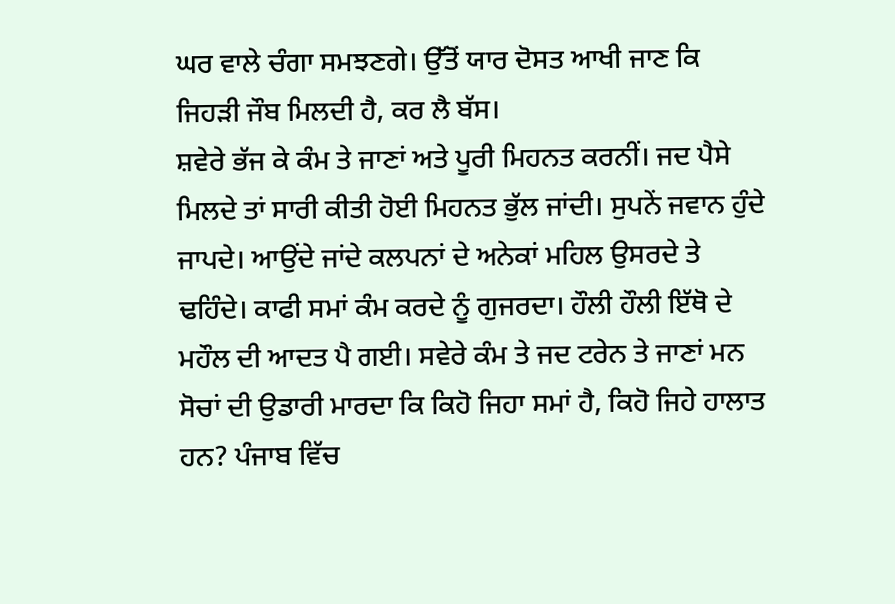ਘਰ ਵਾਲੇ ਚੰਗਾ ਸਮਝਣਗੇ। ਉੱਤੋਂ ਯਾਰ ਦੋਸਤ ਆਖੀ ਜਾਣ ਕਿ ਜਿਹੜੀ ਜੌਬ ਮਿਲਦੀ ਹੈ, ਕਰ ਲੈ ਬੱਸ।
ਸ਼ਵੇਰੇ ਭੱਜ ਕੇ ਕੰਮ ਤੇ ਜਾਣਾਂ ਅਤੇ ਪੂਰੀ ਮਿਹਨਤ ਕਰਨੀਂ। ਜਦ ਪੈਸੇ ਮਿਲਦੇ ਤਾਂ ਸਾਰੀ ਕੀਤੀ ਹੋਈ ਮਿਹਨਤ ਭੁੱਲ ਜਾਂਦੀ। ਸੁਪਨੇਂ ਜਵਾਨ ਹੁੰਦੇ ਜਾਪਦੇ। ਆਉਂਦੇ ਜਾਂਦੇ ਕਲਪਨਾਂ ਦੇ ਅਨੇਕਾਂ ਮਹਿਲ ਉਸਰਦੇ ਤੇ ਢਹਿੰਦੇ। ਕਾਫੀ ਸਮਾਂ ਕੰਮ ਕਰਦੇ ਨੂੰ ਗੁਜਰਦਾ। ਹੌਲੀ ਹੌਲੀ ਇੱਥੋ ਦੇ ਮਹੌਲ ਦੀ ਆਦਤ ਪੈ ਗਈ। ਸਵੇਰੇ ਕੰਮ ਤੇ ਜਦ ਟਰੇਨ ਤੇ ਜਾਣਾਂ ਮਨ ਸੋਚਾਂ ਦੀ ਉਡਾਰੀ ਮਾਰਦਾ ਕਿ ਕਿਹੋ ਜਿਹਾ ਸਮਾਂ ਹੈ, ਕਿਹੋ ਜਿਹੇ ਹਾਲਾਤ ਹਨ? ਪੰਜਾਬ ਵਿੱਚ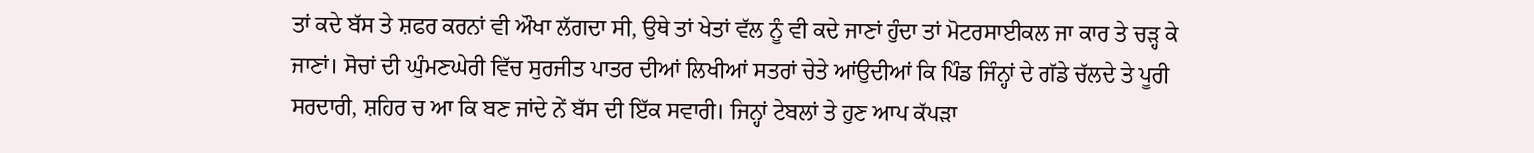ਤਾਂ ਕਦੇ ਬੱਸ ਤੇ ਸ਼ਫਰ ਕਰਨਾਂ ਵੀ ਔਖਾ ਲੱਗਦਾ ਸੀ, ਉਥੇ ਤਾਂ ਖੇਤਾਂ ਵੱਲ ਨੂੰ ਵੀ ਕਦੇ ਜਾਣਾਂ ਹੁੰਦਾ ਤਾਂ ਮੋਟਰਸਾਈਕਲ ਜਾ ਕਾਰ ਤੇ ਚੜ੍ਹ ਕੇ ਜਾਣਾਂ। ਸੋਚਾਂ ਦੀ ਘੁੰਮਣਘੇਰੀ ਵਿੱਚ ਸੁਰਜੀਤ ਪਾਤਰ ਦੀਆਂ ਲਿਖੀਆਂ ਸਤਰਾਂ ਚੇਤੇ ਆਂਉਦੀਆਂ ਕਿ ਪਿੰਡ ਜਿੰਨ੍ਹਾਂ ਦੇ ਗੱਡੇ ਚੱਲਦੇ ਤੇ ਪੂਰੀ ਸਰਦਾਰੀ, ਸ਼ਹਿਰ ਚ ਆ ਕਿ ਬਣ ਜਾਂਦੇ ਨੇਂ ਬੱਸ ਦੀ ਇੱਕ ਸਵਾਰੀ। ਜਿਨ੍ਹਾਂ ਟੇਬਲਾਂ ਤੇ ਹੁਣ ਆਪ ਕੱਪੜਾ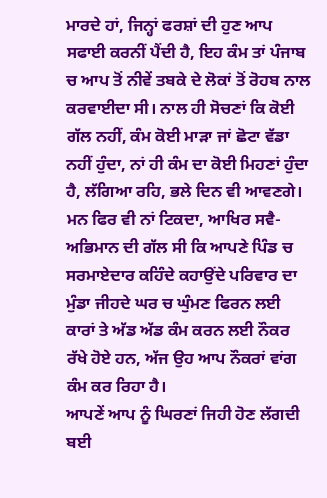ਮਾਰਦੇ ਹਾਂ, ਜਿਨ੍ਹਾਂ ਫਰਸ਼ਾਂ ਦੀ ਹੁਣ ਆਪ ਸਫਾਈ ਕਰਨੀਂ ਪੈਂਦੀ ਹੈ, ਇਹ ਕੰਮ ਤਾਂ ਪੰਜਾਬ ਚ ਆਪ ਤੋਂ ਨੀਵੇਂ ਤਬਕੇ ਦੇ ਲੋਕਾਂ ਤੋਂ ਰੋਹਬ ਨਾਲ ਕਰਵਾਈਦਾ ਸੀ। ਨਾਲ ਹੀ ਸੋਚਣਾਂ ਕਿ ਕੋਈ ਗੱਲ ਨਹੀਂ, ਕੰਮ ਕੋਈ ਮਾੜਾ ਜਾਂ ਛੋਟਾ ਵੱਡਾ ਨਹੀਂ ਹੁੰਦਾ, ਨਾਂ ਹੀ ਕੰਮ ਦਾ ਕੋਈ ਮਿਹਣਾਂ ਹੁੰਦਾ ਹੈ, ਲੱਗਿਆ ਰਹਿ, ਭਲੇ ਦਿਨ ਵੀ ਆਵਣਗੇ। ਮਨ ਫਿਰ ਵੀ ਨਾਂ ਟਿਕਦਾ, ਆਖਿਰ ਸਵੈ-ਅਭਿਮਾਨ ਦੀ ਗੱਲ ਸੀ ਕਿ ਆਪਣੇ ਪਿੰਡ ਚ ਸਰਮਾਏਦਾਰ ਕਹਿੰਦੇ ਕਹਾਉਂਦੇ ਪਰਿਵਾਰ ਦਾ ਮੁੰਡਾ ਜੀਹਦੇ ਘਰ ਚ ਘੁੰਮਣ ਫਿਰਨ ਲਈ ਕਾਰਾਂ ਤੇ ਅੱਡ ਅੱਡ ਕੰਮ ਕਰਨ ਲਈ ਨੌਕਰ ਰੱਖੇ ਹੋਏ ਹਨ, ਅੱਜ ਉਹ ਆਪ ਨੌਕਰਾਂ ਵਾਂਗ ਕੰਮ ਕਰ ਰਿਹਾ ਹੈ।
ਆਪਣੇਂ ਆਪ ਨੂੰ ਘਿਰਣਾਂ ਜਿਹੀ ਹੋਣ ਲੱਗਦੀ ਬਈ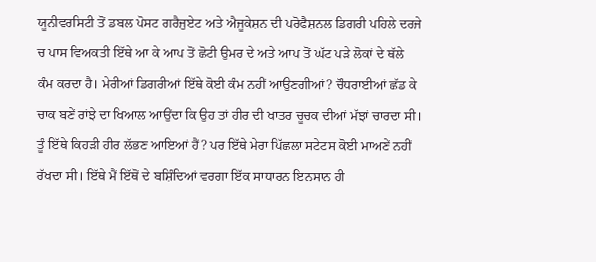ਯੂਨੀਵਰਸਿਟੀ ਤੋਂ ਡਬਲ ਪੋਸਟ ਗਰੈਜੁਏਟ ਅਤੇ ਐਜੂਕੇਸ਼ਨ ਦੀ ਪਰੋਫੈਸ਼ਨਲ ਡਿਗਰੀ ਪਹਿਲੇ ਦਰਜੇ ਚ ਪਾਸ ਵਿਅਕਤੀ ਇੱਥੇ ਆ ਕੇ ਆਪ ਤੋਂ ਛੋਟੀ ਉਮਰ ਦੇ ਅਤੇ ਆਪ ਤੋਂ ਘੱਟ ਪੜੇ ਲੋਕਾਂ ਦੇ ਥੱਲੇ ਕੰਮ ਕਰਦਾ ਹੈ। ਮੇਰੀਆਂ ਡਿਗਰੀਆਂ ਇੱਥੇ ਕੋਈ ਕੰਮ ਨਹੀਂ ਆਉਣਗੀਆਂ? ਚੌਧਰਾਈਆਂ ਛੱਡ ਕੇ ਚਾਕ ਬਣੇਂ ਰਾਂਝੇ ਦਾ ਖਿਆਲ ਆਉਂਦਾ ਕਿ ਉਹ ਤਾਂ ਹੀਰ ਦੀ ਖਾਤਰ ਚੂਚਕ ਦੀਆਂ ਮੱਝਾਂ ਚਾਰਦਾ ਸੀ। ਤੂੰ ਇੱਥੇ ਕਿਹੜੀ ਹੀਰ ਲੱਭਣ ਆਇਆਂ ਹੈਂ? ਪਰ ਇੱਥੇ ਮੇਰਾ ਪਿੱਛਲਾ ਸਟੇਟਸ ਕੋਈ ਮਾਅਣੇਂ ਨਹੀਂ ਰੱਖਦਾ ਸੀ। ਇੱਥੇ ਮੈਂ ਇੱਥੋਂ ਦੇ ਬਸ਼ਿੰਦਿਆਂ ਵਰਗਾ ਇੱਕ ਸਾਧਾਰਨ ਇਨਸਾਨ ਹੀ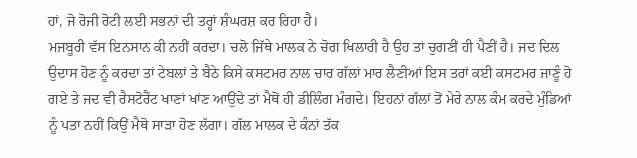ਹਾਂ, ਜੋ ਰੋਜੀ ਰੋਟੀ ਲਈ ਸਭਨਾਂ ਦੀ ਤਰ੍ਹਾਂ ਸ਼ੰਘਰਸ਼ ਕਰ ਰਿਹਾ ਹੈ।
ਮਜਬੂਰੀ ਵੱਸ ਇਨਸਾਨ ਕੀ ਨਹੀਂ ਕਰਦਾ। ਚਲੋ ਜਿੱਥੇ ਮਾਲਕ ਨੇ ਚੋਗ ਖਿਲਾਰੀ ਹੈ ਉਹ ਤਾਂ ਚੁਗਣੀਂ ਹੀ ਪੈਣੀਂ ਹੈ। ਜਦ ਦਿਲ ਉਦਾਸ ਹੋਣ ਨੂੰ ਕਰਦਾ ਤਾਂ ਟੇਬਲਾਂ ਤੇ ਬੈਠੇ ਕਿਸੇ ਕਸਟਮਰ ਨਾਲ ਚਾਰ ਗੱਲਾਂ ਮਾਰ ਲੈਣੀਆਂ ਇਸ ਤਰਾਂ ਕਈ ਕਸਟਮਰ ਜਾਣੂੰ ਹੋ ਗਏ ਤੇ ਜਦ ਵੀ ਰੈਸਟੋਰੈਂਟ ਖਾਣਾਂ ਖਾਂਣ ਆਉਂਦੇ ਤਾਂ ਮੈਥੋਂ ਹੀ ਡੀਲਿੰਗ ਮੰਗਦੇ। ਇਹਨਾਂ ਗੱਲਾਂ ਤੋਂ ਮੇਰੇ ਨਾਲ ਕੰਮ ਕਰਦੇ ਮੁੰਡਿਆਂ ਨੂੰ ਪਤਾ ਨਹੀਂ ਕਿਉਂ ਮੈਥੋ ਸਾੜਾ ਹੋਣ ਲੱਗਾ। ਗੱਲ ਮਾਲਕ ਦੇ ਕੰਨਾਂ ਤੱਕ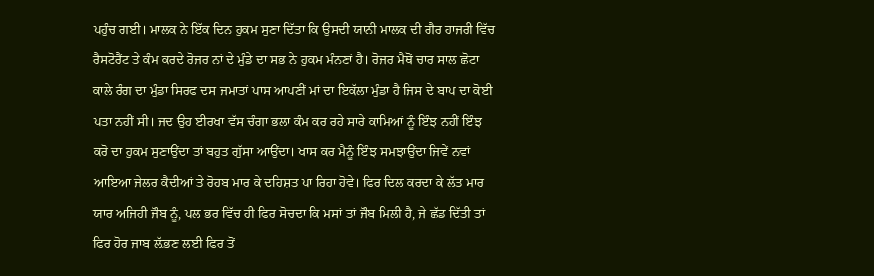ਪਹੁੰਚ ਗਈ। ਮਾਲਕ ਨੇ ਇੱਕ ਦਿਨ ਹੁਕਮ ਸੁਣਾ ਦਿੱਤਾ ਕਿ ਉਸਦੀ ਯਾਨੀ ਮਾਲਕ ਦੀ ਗੈਰ ਹਾਜਰੀ ਵਿੱਚ ਰੈਸਟੋਰੈਂਟ ਤੇ ਕੰਮ ਕਰਦੇ ਰੋਜਰ ਨਾਂ ਦੇ ਮੁੰਡੇ ਦਾ ਸਭ ਨੇ ਹੁਕਮ ਮੰਨਣਾਂ ਹੈ। ਰੋਜਰ ਮੈਥੋਂ ਚਾਰ ਸਾਲ ਛੋਟਾ ਕਾਲੇ ਰੰਗ ਦਾ ਮੁੰਡਾ ਸਿਰਫ ਦਸ ਜਮਾਤਾਂ ਪਾਸ ਆਪਣੀਂ ਮਾਂ ਦਾ ਇਕੱਲਾ ਮੁੰਡਾ ਹੈ ਜਿਸ ਦੇ ਬਾਪ ਦਾ ਕੋਈ ਪਤਾ ਨਹੀਂ ਸੀ। ਜਦ ਉਹ ਈਰਖਾ ਵੱਸ ਚੰਗਾ ਭਲਾ ਕੰਮ ਕਰ ਰਹੇ ਸਾਰੇ ਕਾਮਿਆਂ ਨੂੰ ਇੰਝ ਨਹੀਂ ਇੰਝ ਕਰੋ ਦਾ ਹੁਕਮ ਸੁਣਾਉਂਦਾ ਤਾਂ ਬਹੁਤ ਗੁੱਸਾ ਆਉਂਦਾ। ਖਾਸ ਕਰ ਮੈਨੂੰ ਇੰਝ ਸਮਝਾਉਂਦਾ ਜਿਵੇਂ ਨਵਾਂ ਆਇਆ ਜੇਲਰ ਕੈਦੀਆਂ ਤੇ ਰੋਹਬ ਮਾਰ ਕੇ ਦਹਿਸ਼ਤ ਪਾ ਰਿਹਾ ਹੋਵੇ। ਫਿਰ ਦਿਲ ਕਰਦਾ ਕੇ ਲੱਤ ਮਾਰ ਯਾਰ ਅਜਿਹੀ ਜੌਬ ਨੂੰ, ਪਲ ਭਰ ਵਿੱਚ ਹੀ ਫਿਰ ਸੋਚਦਾ ਕਿ ਮਸਾਂ ਤਾਂ ਜੌਬ ਮਿਲੀ ਹੈ, ਜੇ ਛੱਡ ਦਿੱਤੀ ਤਾਂ ਫਿਰ ਹੋਰ ਜਾਬ ਲ਼ੱਭਣ ਲਈ ਫਿਰ ਤੋਂ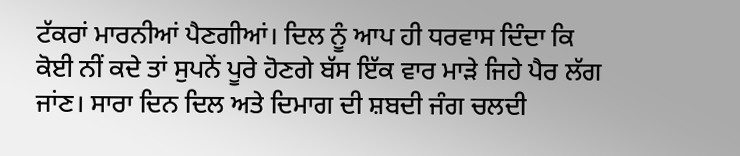ਟੱਕਰਾਂ ਮਾਰਨੀਆਂ ਪੈਣਗੀਆਂ। ਦਿਲ ਨੂੰ ਆਪ ਹੀ ਧਰਵਾਸ ਦਿੰਦਾ ਕਿ ਕੋਈ ਨੀਂ ਕਦੇ ਤਾਂ ਸੁਪਨੇਂ ਪੂਰੇ ਹੋਣਗੇ ਬੱਸ ਇੱਕ ਵਾਰ ਮਾੜੇ ਜਿਹੇ ਪੈਰ ਲੱਗ ਜਾਂਣ। ਸਾਰਾ ਦਿਨ ਦਿਲ ਅਤੇ ਦਿਮਾਗ ਦੀ ਸ਼ਬਦੀ ਜੰਗ ਚਲਦੀ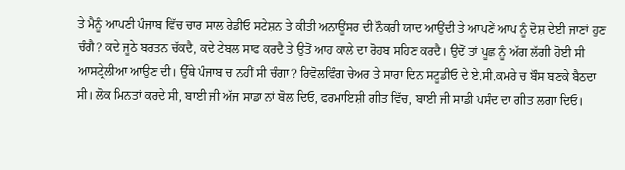ਤੇ ਮੈਨੂੰ ਆਪਣੀ ਪੰਜਾਬ ਵਿੱਚ ਚਾਰ ਸਾਲ ਰੇਡੀਓ ਸਟੇਸ਼ਨ ਤੇ ਕੀਤੀ ਅਨਾਊਂਸਰ ਦੀ ਨੌਕਰੀ ਯਾਦ ਆਉਂਦੀ ਤੇ ਆਪਣੇਂ ਆਪ ਨੂੰ ਦੋਸ਼ ਦੇਈ ਜਾਣਾਂ ਹੁਣ ਚੰਗੈ? ਕਦੇ ਜੂਠੇ ਬਰਤਨ ਚੱਕਦੈ, ਕਦੇ ਟੇਬਲ ਸਾਫ ਕਰਦੈ ਤੇ ਉਤੋਂ ਆਹ ਕਾਲੇ ਦਾ ਰੋਹਬ ਸਹਿਣ ਕਰਦੈ। ਉਦੋਂ ਤਾਂ ਪੂਛ ਨੂੰ ਅੱਗ ਲੱਗੀ ਹੋਈ ਸੀ ਆਸਟ੍ਰੇਲੀਆ ਆਉਣ ਦੀ। ਉੱਥੇ ਪੰਜਾਬ ਚ ਨਹੀਂ ਸੀ ਚੰਗਾ? ਰਿਵੋਲਵਿੰਗ ਚੇਅਰ ਤੇ ਸਾਰਾ ਦਿਨ ਸਟੂਡੀਓ ਦੇ ਏ.ਸੀ.ਕਮਰੇ ਚ ਬੌਸ ਬਣਕੇ ਬੈਠਦਾ ਸੀ। ਲੋਕ ਮਿਨਤਾਂ ਕਰਦੇ ਸੀ, ਬਾਈ ਜੀ ਅੱਜ ਸਾਡਾ ਨਾਂ ਬੋਲ ਦਿਓ, ਫਰਮਾਇਸ਼ੀ ਗੀਤ ਵਿੱਚ, ਬਾਈ ਜੀ ਸਾਡੀ ਪਸੰਦ ਦਾ ਗੀਤ ਲਗਾ ਦਿਓ।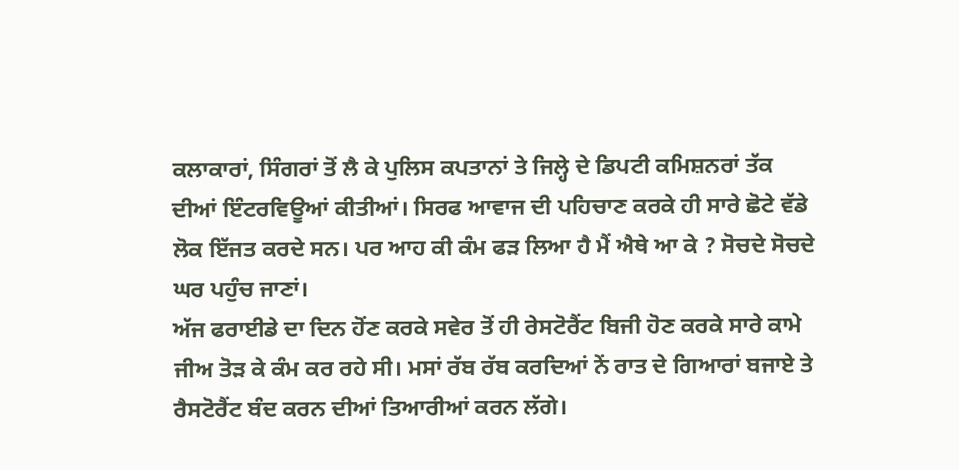ਕਲਾਕਾਰਾਂ, ਸਿੰਗਰਾਂ ਤੋਂ ਲੈ ਕੇ ਪੁਲਿਸ ਕਪਤਾਨਾਂ ਤੇ ਜਿਲ੍ਹੇ ਦੇ ਡਿਪਟੀ ਕਮਿਸ਼ਨਰਾਂ ਤੱਕ ਦੀਆਂ ਇੰਟਰਵਿਊਆਂ ਕੀਤੀਆਂ। ਸਿਰਫ ਆਵਾਜ ਦੀ ਪਹਿਚਾਣ ਕਰਕੇ ਹੀ ਸਾਰੇ ਛੋਟੇ ਵੱਡੇ ਲੋਕ ਇੱਜਤ ਕਰਦੇ ਸਨ। ਪਰ ਆਹ ਕੀ ਕੰਮ ਫੜ ਲਿਆ ਹੈ ਮੈਂ ਐਥੇ ਆ ਕੇ ? ਸੋਚਦੇ ਸੋਚਦੇ ਘਰ ਪਹੁੰਚ ਜਾਣਾਂ।
ਅੱਜ ਫਰਾਈਡੇ ਦਾ ਦਿਨ ਹੋਂਣ ਕਰਕੇ ਸਵੇਰ ਤੋਂ ਹੀ ਰੇਸਟੋਰੈਂਟ ਬਿਜੀ ਹੋਣ ਕਰਕੇ ਸਾਰੇ ਕਾਮੇ ਜੀਅ ਤੋੜ ਕੇ ਕੰਮ ਕਰ ਰਹੇ ਸੀ। ਮਸਾਂ ਰੱਬ ਰੱਬ ਕਰਦਿਆਂ ਨੇਂ ਰਾਤ ਦੇ ਗਿਆਰਾਂ ਬਜਾਏ ਤੇ ਰੈਸਟੋਰੈਂਟ ਬੰਦ ਕਰਨ ਦੀਆਂ ਤਿਆਰੀਆਂ ਕਰਨ ਲੱਗੇ।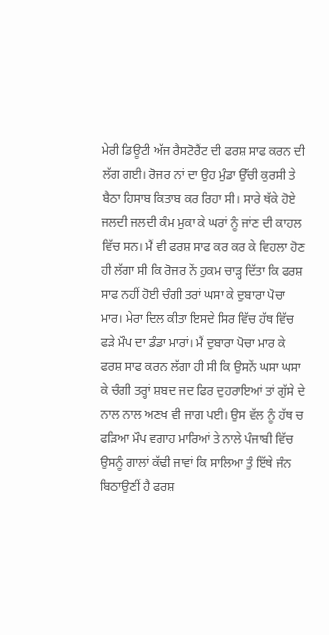ਮੇਰੀ ਡਿਊਟੀ ਅੱਜ ਰੈਸਟੋਰੈਂਟ ਦੀ ਫਰਸ਼ ਸਾਫ ਕਰਨ ਦੀ ਲੱਗ ਗਈ। ਰੋਜਰ ਨਾਂ ਦਾ ਉਹ ਮੁੰਡਾ ਉੱਚੀ ਕੁਰਸੀ ਤੇ ਬੈਠਾ ਹਿਸਾਬ ਕਿਤਾਬ ਕਰ ਰਿਹਾ ਸੀ। ਸਾਰੇ ਥੱਕੇ ਹੋਏ ਜਲਦੀ ਜਲਦੀ ਕੰਮ ਮੁਕਾ ਕੇ ਘਰਾਂ ਨੂੰ ਜਾਂਣ ਦੀ ਕਾਹਲ ਵਿੱਚ ਸਨ। ਮੈਂ ਵੀ ਫਰਸ਼ ਸਾਫ ਕਰ ਕਰ ਕੇ ਵਿਹਲਾ ਹੋਣ ਹੀ ਲੱਗਾ ਸੀ ਕਿ ਰੋਜਰ ਨੇਂ ਹੁਕਮ ਚਾੜ੍ਹ ਦਿੱਤਾ ਕਿ ਫਰਸ਼ ਸਾਫ ਨਹੀਂ ਹੋਈ ਚੰਗੀ ਤਰਾਂ ਘਸਾ ਕੇ ਦੁਬਾਰਾ ਪੋਚਾ ਮਾਰ। ਮੇਰਾ ਦਿਲ ਕੀਤਾ ਇਸਦੇ ਸਿਰ ਵਿੱਚ ਹੱਥ ਵਿੱਚ ਫੜੇ ਮੌਪ ਦਾ ਡੰਡਾ ਮਾਰਾਂ। ਮੈਂ ਦੁਬਾਰਾ ਪੋਚਾ ਮਾਰ ਕੇ ਫਰਸ਼ ਸਾਫ ਕਰਨ ਲੱਗਾ ਹੀ ਸੀ ਕਿ ਉਸਨੇਂ ਘਸਾ ਘਸਾ ਕੇ ਚੰਗੀ ਤਰ੍ਹਾਂ ਸ਼ਬਦ ਜਦ ਫਿਰ ਦੁਹਰਾਇਆਂ ਤਾਂ ਗੁੱਸੇ ਦੇ ਨਾਲ ਨਾਲ ਅਣਖ ਵੀ ਜਾਗ ਪਈ। ਉਸ ਵੱਲ ਨੂੰ ਹੱਥ ਚ ਫੜਿਆ ਮੌਪ ਵਗਾਹ ਮਾਰਿਆਂ ਤੇ ਨਾਲੇ ਪੰਜਾਬੀ ਵਿੱਚ ਉਸਨੂੰ ਗਾਲਾਂ ਕੱਢੀ ਜਾਵਾਂ ਕਿ ਸਾਲਿਆ ਤੁੰ ਇੱਥੇ ਜੰਨ ਬਿਠਾਉਣੀਂ ਹੈ ਫਰਸ਼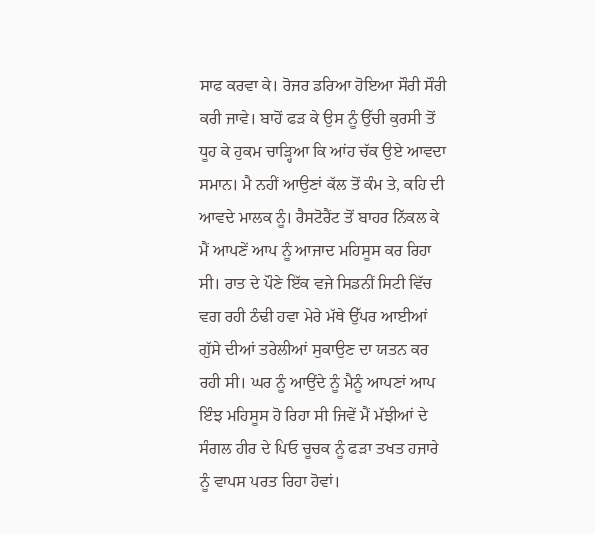ਸਾਫ ਕਰਵਾ ਕੇ। ਰੋਜਰ ਡਰਿਆ ਹੋਇਆ ਸੌਰੀ ਸੌਰੀ ਕਰੀ ਜਾਵੇ। ਬਾਹੋਂ ਫੜ ਕੇ ਉਸ ਨੂੰ ਉੱਚੀ ਕੁਰਸੀ ਤੋਂ ਧੂਹ ਕੇ ਹੁਕਮ ਚਾੜ੍ਹਿਆ ਕਿ ਆਂਹ ਚੱਕ ਉਏ ਆਵਦਾ ਸਮਾਨ। ਮੈ ਨਹੀਂ ਆਉਣਾਂ ਕੱਲ ਤੋਂ ਕੰਮ ਤੇ, ਕਹਿ ਦੀ ਆਵਦੇ ਮਾਲਕ ਨੂੰ। ਰੈਸਟੋਰੈਂਟ ਤੋਂ ਬਾਹਰ ਨਿੱਕਲ ਕੇ ਮੈਂ ਆਪਣੇਂ ਆਪ ਨੂੰ ਆਜਾਦ ਮਹਿਸੂਸ ਕਰ ਰਿਹਾ ਸੀ। ਰਾਤ ਦੇ ਪੌਣੇ ਇੱਕ ਵਜੇ ਸਿਡਨੀਂ ਸਿਟੀ ਵਿੱਚ ਵਗ ਰਹੀ ਠੰਢੀ ਹਵਾ ਮੇਰੇ ਮੱਥੇ ਉੱਪਰ ਆਈਆਂ ਗੁੱਸੇ ਦੀਆਂ ਤਰੇਲੀਆਂ ਸੁਕਾਉਣ ਦਾ ਯਤਨ ਕਰ ਰਹੀ ਸੀ। ਘਰ ਨੂੰ ਆਉਂਦੇ ਨੂੰ ਮੈਨੂੰ ਆਪਣਾਂ ਆਪ ਇੰਝ ਮਹਿਸੂਸ ਹੋ ਰਿਹਾ ਸੀ ਜਿਵੇਂ ਮੈਂ ਮੱਝੀਆਂ ਦੇ ਸੰਗਲ ਹੀਰ ਦੇ ਪਿਓ ਚੂਚਕ ਨੂੰ ਫੜਾ ਤਖਤ ਹਜਾਰੇ ਨੂੰ ਵਾਪਸ ਪਰਤ ਰਿਹਾ ਹੋਵਾਂ।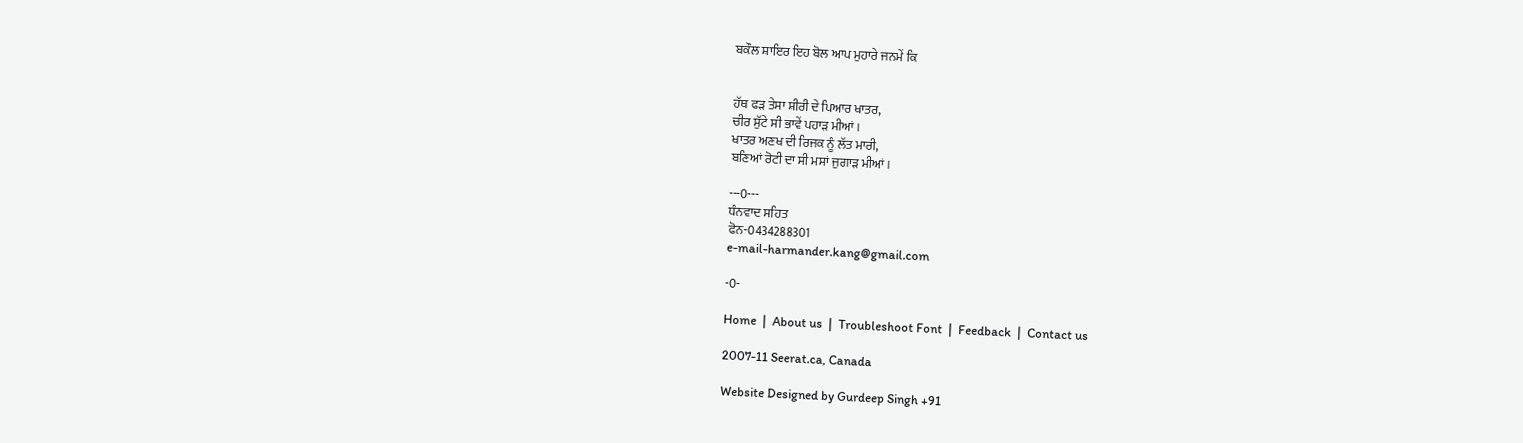ਬਕੌਲ ਸ਼ਾਇਰ ਇਹ ਬੋਲ ਆਪ ਮੁਹਾਰੇ ਜਨਮੇਂ ਕਿ


ਹੱਥ ਫੜ ਤੇਸਾ ਸ਼ੀਰੀ ਦੇ ਪਿਆਰ ਖਾਤਰ,
ਚੀਰ ਸੁੱਟੇ ਸੀ ਭਾਵੇਂ ਪਹਾੜ ਮੀਆਂ।
ਖਾਤਰ ਅਣਖ ਦੀ ਰਿਜਕ ਨੂੰ ਲੱਤ ਮਾਰੀ,
ਬਣਿਆਂ ਰੋਟੀ ਦਾ ਸੀ ਮਸਾਂ ਜੁਗਾੜ ਮੀਆਂ।

---0---
ਧੰਨਵਾਦ ਸਹਿਤ
ਫੋਨ-0434288301
e-mail-harmander.kang@gmail.com

-0-

Home  |  About us  |  Troubleshoot Font  |  Feedback  |  Contact us

2007-11 Seerat.ca, Canada

Website Designed by Gurdeep Singh +91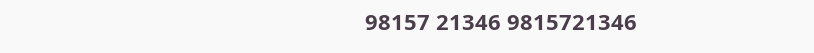98157 21346 9815721346